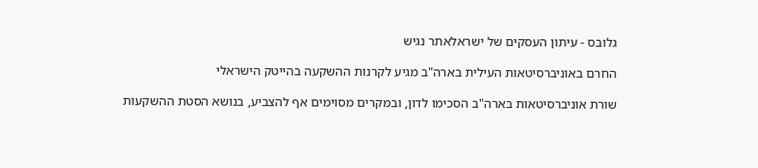גלובס - עיתון העסקים של ישראלאתר נגיש

החרם באוניברסיטאות העילית בארה"ב מגיע לקרנות ההשקעה בהייטק הישראלי

שורת אוניברסיטאות בארה"ב הסכימו לדון, ובמקרים מסוימים אף להצביע, בנושא הסטת ההשקעות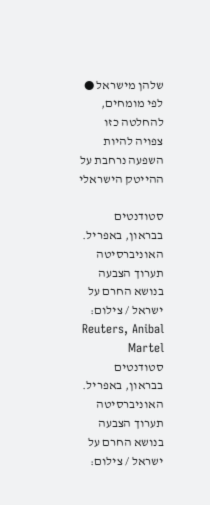שלהן מישראל ● לפי מומחים, להחלטה כזו צפויה להיות השפעה נרחבת על ההייטק הישראלי

סטודנטים בבראון, באפריל. האוניברסיטה תערוך הצבעה בנושא החרם על ישראל / צילום: Reuters, Anibal Martel
סטודנטים בבראון, באפריל. האוניברסיטה תערוך הצבעה בנושא החרם על ישראל / צילום: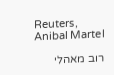Reuters, Anibal Martel

רוב מאהלי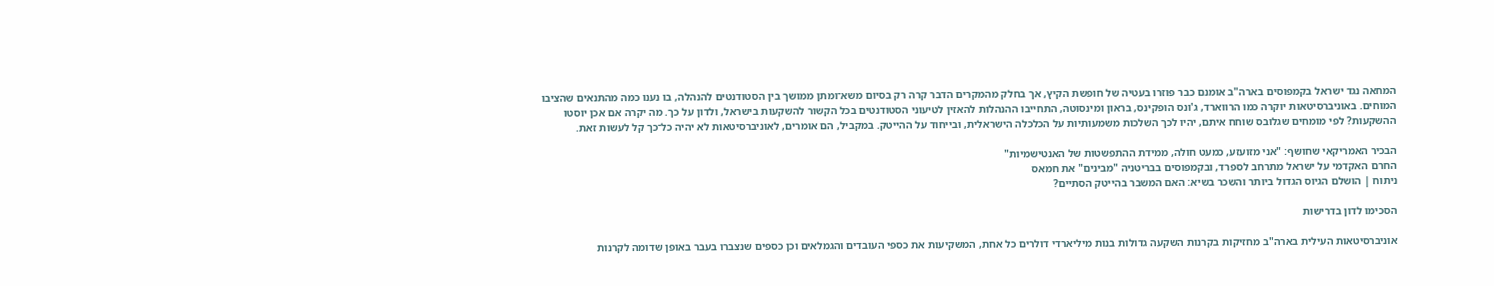המחאה נגד ישראל בקמפוסים בארה"ב אומנם כבר פוזרו בעטיה של חופשת הקיץ, אך בחלק מהמקרים הדבר קרה רק בסיום משא־ומתן ממושך בין הסטודנטים להנהלה, בו נענו כמה מהתנאים שהציבו המוחים. באוניברסיטאות יוקרה כמו הרווארד, ג'ונס הופקינס, בראון ומינסוטה, התחייבו ההנהלות להאזין לטיעוני הסטודנטים בכל הקשור להשקעות בישראל, ולדון על כך. מה יקרה אם אכן יוסטו ההשקעות? לפי מומחים שגלובס שוחח איתם, יהיו לכך השלכות משמעותיות על הכלכלה הישראלית, ובייחוד על ההייטק. במקביל, הם אומרים, לאוניברסיטאות לא יהיה כל־כך קל לעשות זאת.

הבכיר האמריקאי שחושף: "אני מזועזע, כמעט חולה, ממידת ההתפשטות של האנטישמיות"
החרם האקדמי על ישראל מתרחב לספרד, ובקמפוסים בבריטניה "מבינים" את חמאס
ניתוח | הושלם הגיוס הגדול ביותר והשכר בשיא: האם המשבר בהייטק הסתיים?

הסכימו לדון בדרישות

אוניברסיטאות העילית בארה"ב מחזיקות בקרנות השקעה גדולות בנות מיליארדי דולרים כל אחת, המשקיעות את כספי העובדים והגמלאים וכן כספים שנצברו בעבר באופן שדומה לקרנות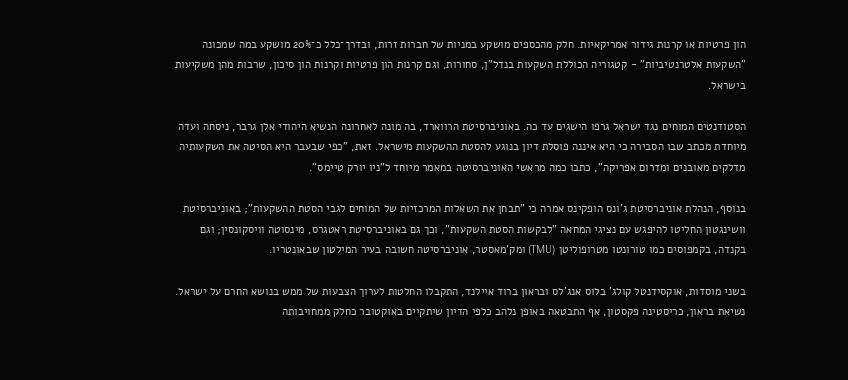הון פרטיות או קרנות גידור אמריקאיות. חלק מהכספים מושקע במניות של חברות זרות, ובדרך־כלל כ־20% מושקע במה שמכונה "השקעות אלטרנטיביות" - קטגוריה הכוללת השקעות בנדל"ן, סחורות, וגם קרנות הון פרטיות וקרנות הון סיכון, שרבות מהן משקיעות בישראל.

הסטודנטים המוחים נגד ישראל גרפו הישגים עד כה. באוניברסיטת הרווארד, בה מונה לאחרונה הנשיא היהודי אלן גרבר, ניסחה ועדה מיוחדת מכתב שבו הסבירה כי היא איננה פוסלת דיון בנוגע להסטת ההשקעות מישראל. זאת, "כפי שבעבר היא הסיטה את השקעותיה מדלקים מאובנים ומדרום אפריקה", כתבו כמה מראשי האוניברסיטה במאמר מיוחד ל"ניו יורק טיימס".

בנוסף, הנהלת אוניברסיטת ג'ונס הופקינס אמרה כי "תבחן את השאלות המרכזיות של המוחים לגבי הסטת ההשקעות"; באוניברסיטת וושינגטון החליטו להיפגש עם נציגי המחאה "לבקשות הסטת השקעות", וכך גם באוניברסיטת ראטגרס, מינסוטה וויסקונסין; וגם בקנדה, בקמפוסים כמו טורונטו מטרופוליטן (TMU) ומק'מאסטר, אוניברסיטה חשובה בעיר המילטון שבאונטריו.

בשני מוסדות, אוקסידנטל קולג' בלוס אנג'לס ובראון ברוד איילנד, התקבלו החלטות לערוך הצבעות של ממש בנושא החרם על ישראל. נשיאת בראון, כריסטינה פקסטון, אף התבטאה באופן נלהב כלפי הדיון שיתקיים באוקטובר כחלק ממחויבותה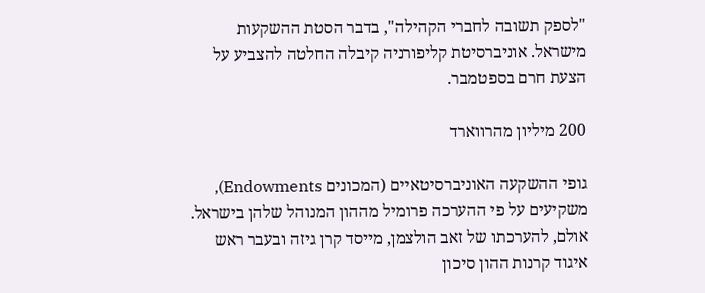"לספק תשובה לחברי הקהילה", בדבר הסטת ההשקעות מישראל. אוניברסיטת קליפורניה קיבלה החלטה להצביע על הצעת חרם בספטמבר.

200 מיליון מהרווארד

גופי ההשקעה האוניברסיטאיים (המכונים Endowments), משקיעים על פי ההערכה פרומיל מההון המנוהל שלהן בישראל. אולם, להערכתו של זאב הולצמן, מייסד קרן גיזה ובעבר ראש איגוד קרנות ההון סיכון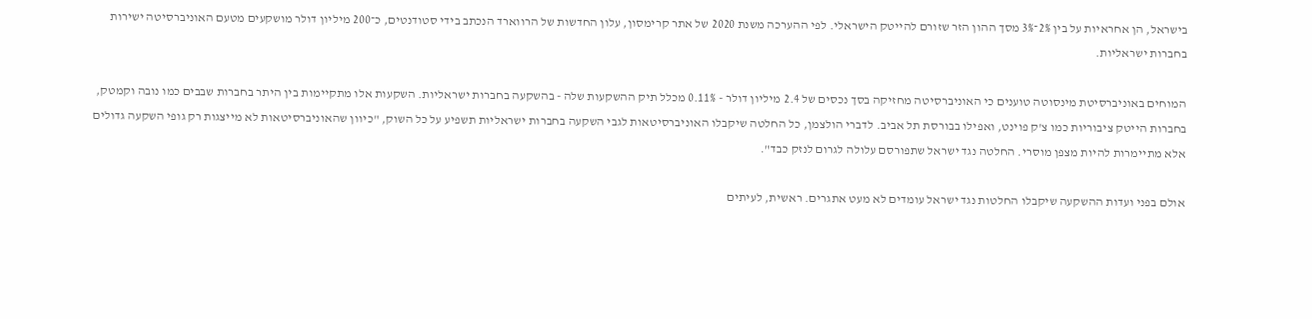בישראל, הן אחראיות על בין 2%־3% מסך ההון הזר שזורם להייטק הישראלי. לפי ההערכה משנת 2020 של אתר קרימסון, עלון החדשות של הרווארד הנכתב בידי סטודנטים, כ־200 מיליון דולר מושקעים מטעם האוניברסיטה ישירות בחברות ישראליות.

המוחים באוניברסיטת מינסוטה טוענים כי האוניברסיטה מחזיקה בסך נכסים של 2.4 מיליון דולר - 0.11% מכלל תיק ההשקעות שלה - בהשקעה בחברות ישראליות. השקעות אלו מתקיימות בין היתר בחברות שבבים כמו נובה וקמטק, בחברות הייטק ציבוריות כמו צ'ק פוינט, ואפילו בבורסת תל אביב. לדברי הולצמן, כל החלטה שיקבלו האוניברסיטאות לגבי השקעה בחברות ישראליות תשפיע על כל השוק, "כיוון שהאוניברסיטאות לא מייצגות רק גופי השקעה גדולים אלא מתיימרות להיות מצפן מוסרי. החלטה נגד ישראל שתפורסם עלולה לגרום לנזק כבד".

אולם בפני ועדות ההשקעה שיקבלו החלטות נגד ישראל עומדים לא מעט אתגרים. ראשית, לעיתים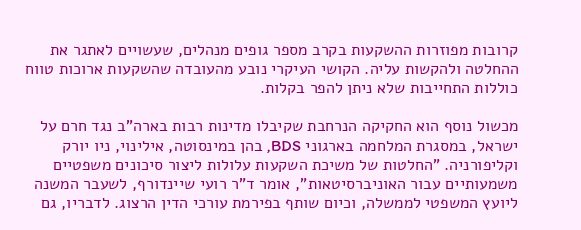קרובות מפוזרות ההשקעות בקרב מספר גופים מנהלים, שעשויים לאתגר את ההחלטה ולהקשות עליה. הקושי העיקרי נובע מהעובדה שהשקעות ארוכות טווח כוללות התחייבות שלא ניתן להפר בקלות.

מכשול נוסף הוא החקיקה הנרחבת שקיבלו מדינות רבות בארה"ב נגד חרם על ישראל, במסגרת המלחמה בארגוני BDS, בהן במינסוטה, אילינוי, ניו יורק וקליפורניה. "החלטות של משיכת השקעות עלולות ליצור סיכונים משפטיים משמעותיים עבור האוניברסיטאות", אומר ד"ר רועי שיינדורף, לשעבר המשנה ליועץ המשפטי לממשלה, וכיום שותף בפירמת עורכי הדין הרצוג. לדבריו, גם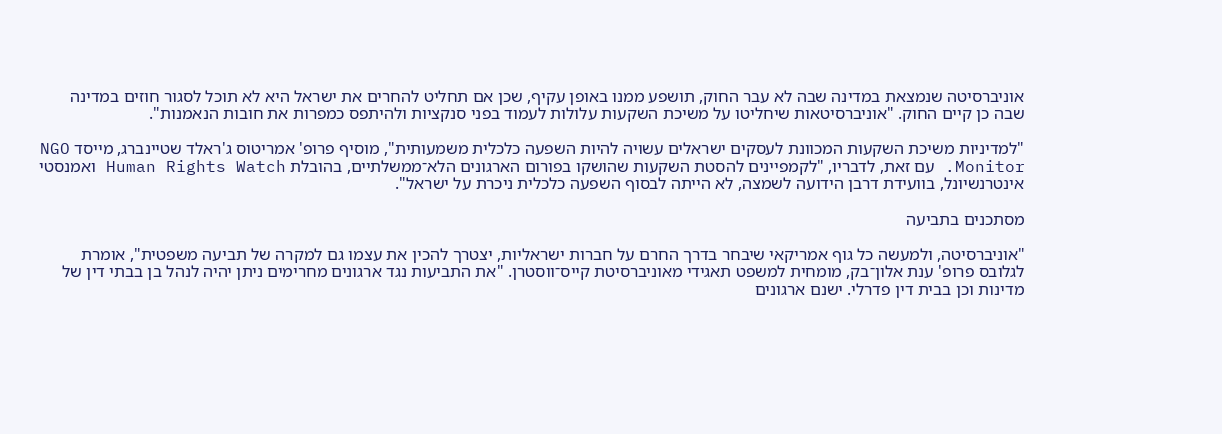אוניברסיטה שנמצאת במדינה שבה לא עבר החוק, תושפע ממנו באופן עקיף, שכן אם תחליט להחרים את ישראל היא לא תוכל לסגור חוזים במדינה שבה כן קיים החוק. "אוניברסיטאות שיחליטו על משיכת השקעות עלולות לעמוד בפני סנקציות ולהיתפס כמפרות את חובות הנאמנות".

"למדיניות משיכת השקעות המכוונת לעסקים ישראלים עשויה להיות השפעה כלכלית משמעותית", מוסיף פרופ' אמריטוס ג'ראלד שטיינברג, מייסד NGO Monitor. עם זאת, לדבריו, "לקמפיינים להסטת השקעות שהושקו בפורום הארגונים הלא־ממשלתיים, בהובלת Human Rights Watch ואמנסטי אינטרנשיונל, בוועידת דרבן הידועה לשמצה, לא הייתה לבסוף השפעה כלכלית ניכרת על ישראל".

מסתכנים בתביעה

"אוניברסיטה, ולמעשה כל גוף אמריקאי שיבחר בדרך החרם על חברות ישראליות, יצטרך להכין את עצמו גם למקרה של תביעה משפטית", אומרת לגלובס פרופ' ענת אלון־בק, מומחית למשפט תאגידי מאוניברסיטת קייס־ווסטרן. "את התביעות נגד ארגונים מחרימים ניתן יהיה לנהל בן בבתי דין של מדינות וכן בבית דין פדרלי. ישנם ארגונים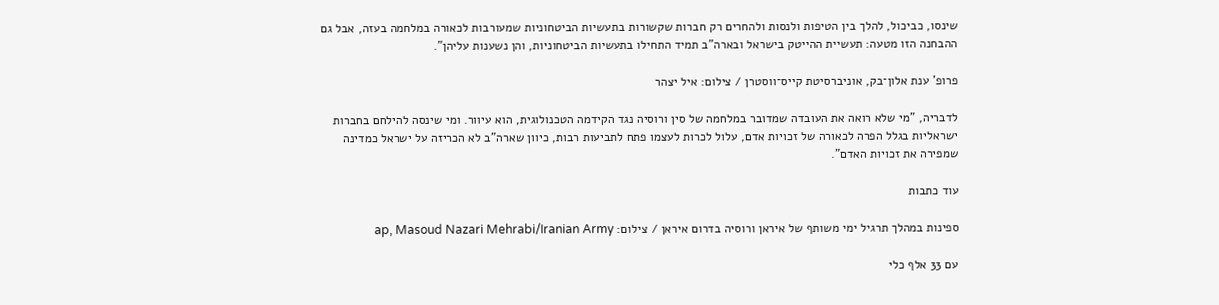שינסו, כביכול, להלך בין הטיפות ולנסות ולהחרים רק חברות שקשורות בתעשיות הביטחוניות שמעורבות לכאורה במלחמה בעזה, אבל גם ההבחנה הזו מטעה: תעשיית ההייטק בישראל ובארה"ב תמיד התחילו בתעשיות הביטחוניות, והן נשענות עליהן".

פרופ' ענת אלון־בק, אוניברסיטת קייס־ווסטרן / צילום: איל יצהר

לדבריה, "מי שלא רואה את העובדה שמדובר במלחמה של סין ורוסיה נגד הקידמה הטכנולוגית, הוא עיוור. ומי שינסה להילחם בחברות ישראליות בגלל הפרה לכאורה של זכויות אדם, עלול לכרות לעצמו פתח לתביעות רבות, כיוון שארה"ב לא הכריזה על ישראל כמדינה שמפירה את זכויות האדם".

עוד כתבות

ספינות במהלך תרגיל ימי משותף של איראן ורוסיה בדרום איראן / צילום: ap, Masoud Nazari Mehrabi/Iranian Army

עם 33 אלף כלי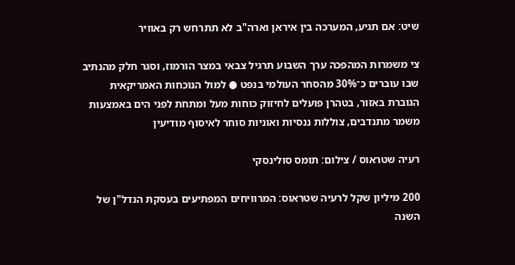שיט: אם תגיע, המערכה בין איראן וארה"ב לא תתרחש רק באוויר

צי משמרות המהפכה ערך השבוע תרגיל צבאי במצר הורמוז, וסגר חלק מהנתיב שבו עוברים כ־30% מהסחר העולמי בנפט ● למול הנוכחות האמריקאית הגוברת באזור, בטהרן פועלים לחיזוק כוחות מעל ומתחת לפני הים באמצעות משמר מתנדבים, צוללות ננסיות ואוניות סוחר לאיסוף מודיעין

רעיה שטראוס / צילום: תומס סולינסקי

200 מיליון שקל לרעיה שטראוס: המרוויחים המפתיעים בעסקת הנדל"ן של השנה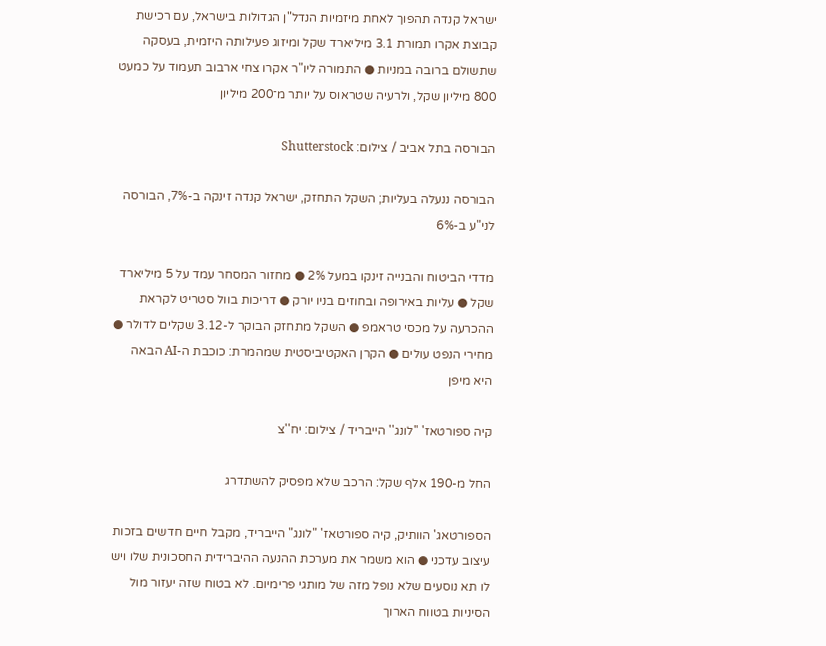ישראל קנדה תהפוך לאחת מיזמיות הנדל"ן הגדולות בישראל, עם רכישת קבוצת אקרו תמורת 3.1 מיליארד שקל ומיזוג פעילותה היזמית, בעסקה שתשולם ברובה במניות ● התמורה ליו"ר אקרו צחי ארבוב תעמוד על כמעט 800 מיליון שקל, ולרעיה שטראוס על יותר מ־200 מיליון

הבורסה בתל אביב / צילום: Shutterstock

הבורסה ננעלה בעליות; השקל התחזק, ישראל קנדה זינקה ב-7%, הבורסה לני"ע ב-6%

מדדי הביטוח והבנייה זינקו במעל 2% ● מחזור המסחר עמד על 5 מיליארד שקל ● עליות באירופה ובחוזים בניו יורק ● דריכות בוול סטריט לקראת ההכרעה על מכסי טראמפ ● השקל מתחזק הבוקר ל-3.12 שקלים לדולר ● מחירי הנפט עולים ● הקרן האקטיביסטית שמהמרת: כוכבת ה-AI הבאה היא מיפן

קיה ספורטאז' ''לונג'' הייבריד / צילום: יח''צ

החל מ-190 אלף שקל: הרכב שלא מפסיק להשתדרג

הספורטאג' הוותיק, קיה ספורטאז' "לונג" הייבריד, מקבל חיים חדשים בזכות עיצוב עדכני ● הוא משמר את מערכת ההנעה ההיברידית החסכונית שלו ויש לו תא נוסעים שלא נופל מזה של מותגי פרימיום. לא בטוח שזה יעזור מול הסיניות בטווח הארוך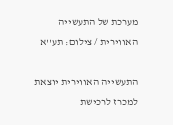מערכת של התעשייה האווירית / צילום: תע''א

התעשייה האווירית יוצאת למכרז לרכישת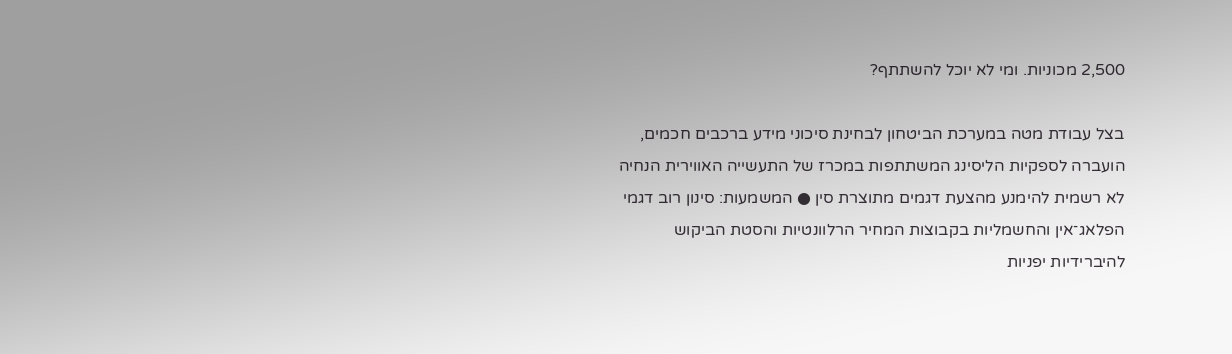2,500 מכוניות. ומי לא יוכל להשתתף?

בצל עבודת מטה במערכת הביטחון לבחינת סיכוני מידע ברכבים חכמים, הועברה לספקיות הליסינג המשתתפות במכרז של התעשייה האווירית הנחיה לא רשמית להימנע מהצעת דגמים מתוצרת סין ● המשמעות: סינון רוב דגמי הפלאג־אין והחשמליות בקבוצות המחיר הרלוונטיות והסטת הביקוש להיברידיות יפניות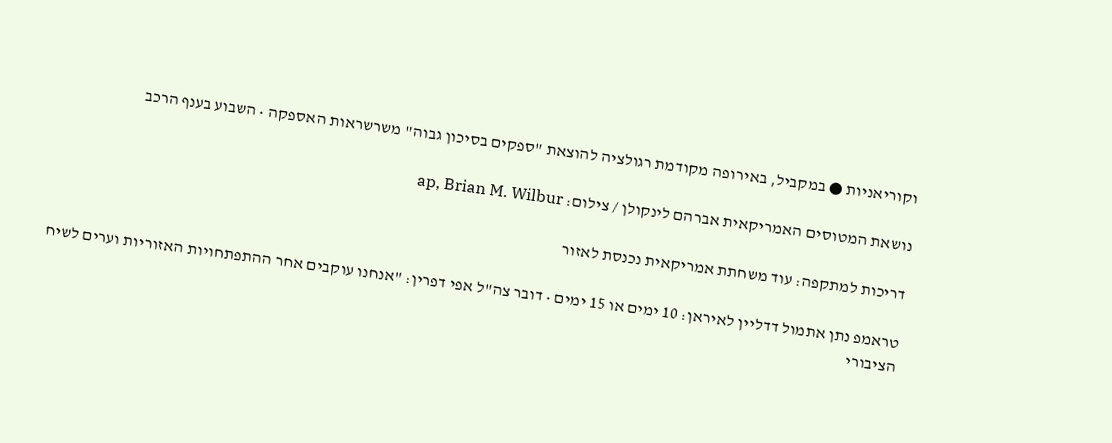וקוריאניות ● במקביל, באירופה מקודמת רגולציה להוצאת "ספקים בסיכון גבוה" משרשראות האספקה • השבוע בענף הרכב

נושאת המטוסים האמריקאית אברהם לינקולן / צילום: ap, Brian M. Wilbur

דריכות למתקפה: עוד משחתת אמריקאית נכנסת לאזור

טראמפ נתן אתמול דדליין לאיראן: 10 ימים או 15 ימים • דובר צה"ל אפי דפרין: "אנחנו עוקבים אחר ההתפתחויות האזוריות וערים לשיח הציבורי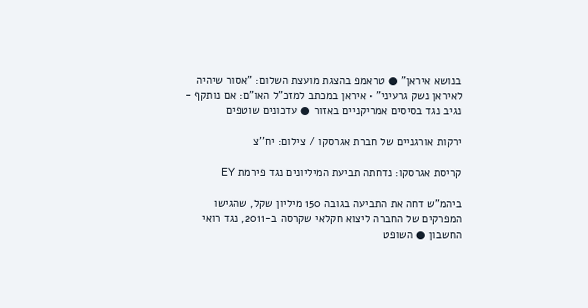בנושא איראן" ● טראמפ בהצגת מועצת השלום: "אסור שיהיה לאיראן נשק גרעיני" • איראן במכתב למזכ"ל האו"ם: אם נותקף - נגיב נגד בסיסים אמריקניים באזור ● עדכונים שוטפים

ירקות אורגניים של חברת אגרסקו / צילום: יח''צ

קריסת אגרסקו: נדחתה תביעת המיליונים נגד פירמת EY

ביהמ"ש דחה את התביעה בגובה 150 מיליון שקל, שהגישו המפרקים של החברה ליצוא חקלאי שקרסה ב-2011, נגד רואי החשבון ● השופט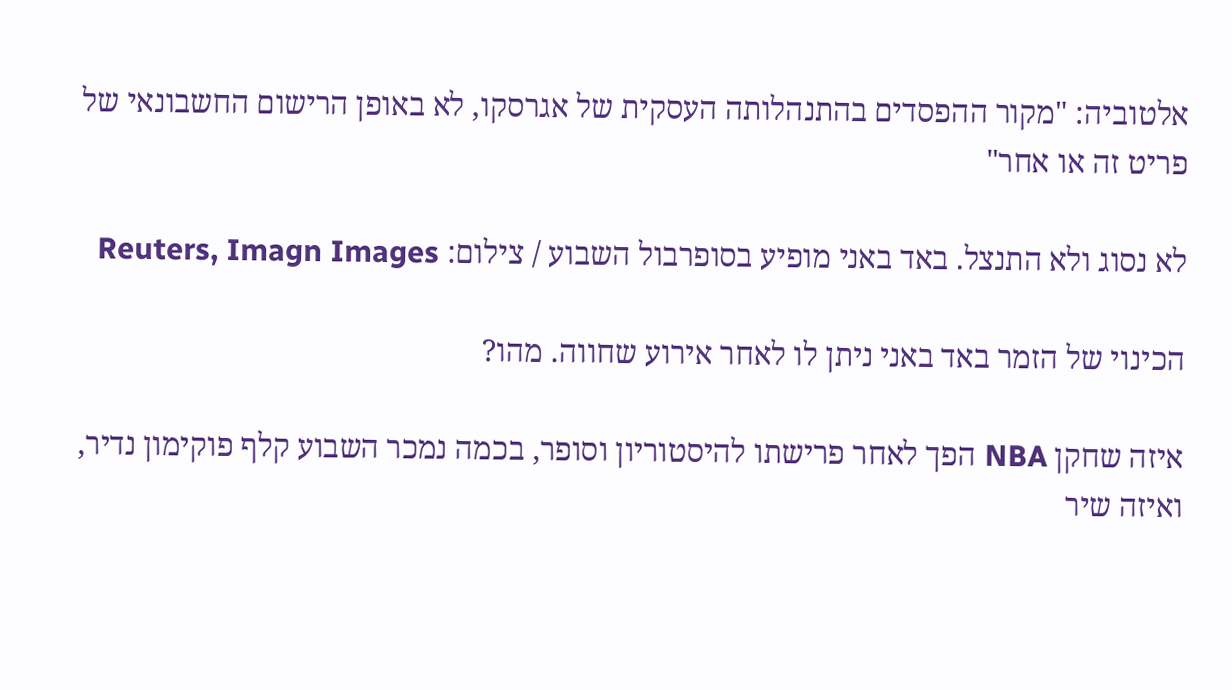אלטוביה: "מקור ההפסדים בהתנהלותה העסקית של אגרסקו, לא באופן הרישום החשבונאי של פריט זה או אחר"

לא נסוג ולא התנצל. באד באני מופיע בסופרבול השבוע / צילום: Reuters, Imagn Images

הכינוי של הזמר באד באני ניתן לו לאחר אירוע שחווה. מהו?

איזה שחקן NBA הפך לאחר פרישתו להיסטוריון וסופר, בכמה נמכר השבוע קלף פוקימון נדיר, ואיזה שיר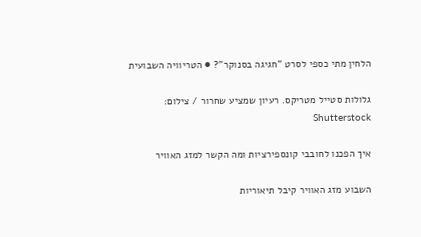הלחין מתי כספי לסרט "חגיגה בסנוקר"? ● הטריוויה השבועית

גלולות סטייל מטריקס. רעיון שמציע שחרור / צילום: Shutterstock

איך הפכנו לחובבי קונספירציות ומה הקשר למזג האוויר

השבוע מזג האוויר קיבל תיאוריות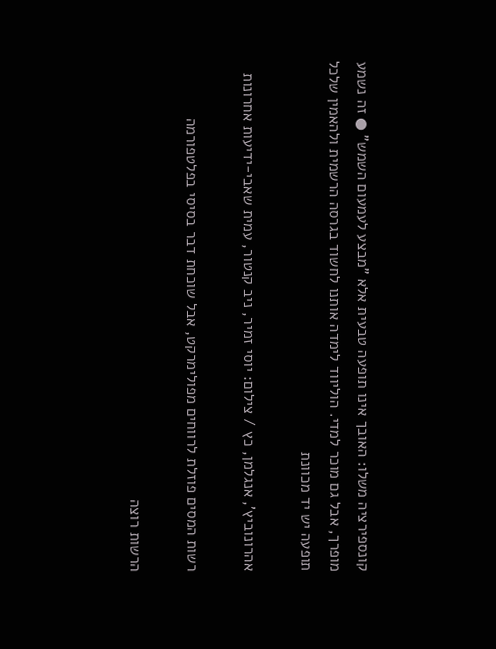קונספירציה משלו: האובך אינו תופעה טבעית אלא "מבצע לעמעום השמש" ● זה נשמע מופרך, אבל גם מוכר למדי. הוליווד לימדה אותנו לחשוד בגרסה הרשמית ולהאמין שלכל תופעה יש יד מכוונת

אהרונוביץ', אנגלמן, כץ / צילום: יוסי זמיר, ניב קנטור, עמית שאבי-ידיעות אחרונות

רשות המסים פוזלת לרווחים מפולימרקט, אבל שוכחת דבר בסיסי בפלטפורמה

הרשות רוצה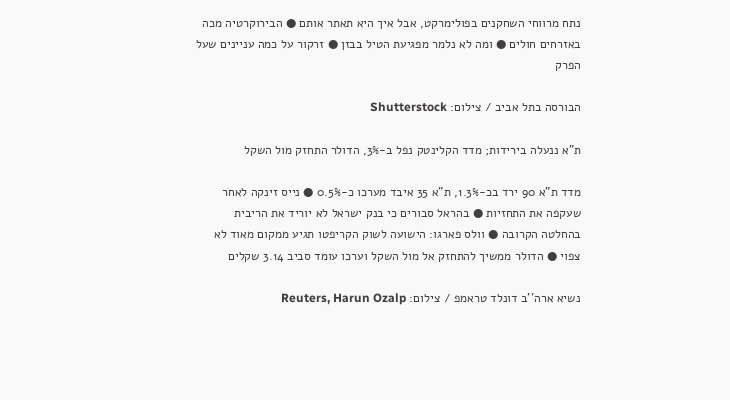נתח מרווחי השחקנים בפולימרקט, אבל איך היא תאתר אותם ● הבירוקרטיה מכה באזרחים חולים ● ומה לא נלמר מפגיעת הטיל בבזן ● זרקור על כמה עניינים שעל הפרק

הבורסה בתל אביב / צילום: Shutterstock

ת"א ננעלה בירידות; מדד הקלינטק נפל ב-3%, הדולר התחזק מול השקל

מדד ת"א 90 ירד בכ-1.3%, ת"א 35 איבד מערכו כ-0.5% ● נייס זינקה לאחר שעקפה את התחזיות ● בהראל סבורים כי בנק ישראל לא יוריד את הריבית בהחלטה הקרובה ● וולס פארגו: הישועה לשוק הקריפטו תגיע ממקום מאוד לא צפוי ● הדולר ממשיך להתחזק אל מול השקל וערכו עומד סביב 3.14 שקלים

נשיא ארה''ב דונלד טראמפ / צילום: Reuters, Harun Ozalp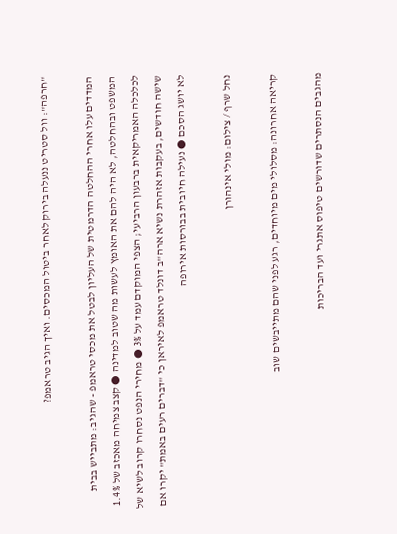"חרפה": וול סטריט ננעלה בירוק לאחר ביטול המכסים. ואיך הגיב טראמפ?

המדדים עלו אחרי ההחלטה הדרמטית של העליון לבטל את מכסי טראמפ - שהגיב: מתבייש בבית המשפט ובהחלטה, לא היה להם את האומץ לעשות מה שטוב למדינה ● קצב צמיחה מאכזב של 1.4% לכלכלה האמריקאית ברבעון הרביעי; הצפי המוקדם עמד על 3% ● מחירי הנפט נסחרו קרוב לשיא של שישה חודשים, בעקבות אזהרת נשיא ארה"ב דונלד טראמפ לאיראן כי "דברים רעים באמת" יקרו אם לא יושג הסכם ● נעילה חיובית בבורסות אירופה

נחל שרף / צילום: מולי אינהורן

קריאה אחרונה: מסלולי מים מיוחדים, רגע לפני שהם מתייבשים שוב

מהגבים הנסתרים שדורשים טיפוס אתגרי ועד הבריכות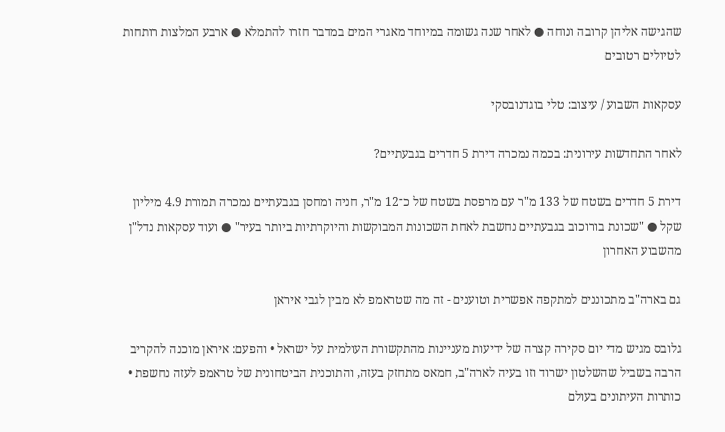שהגישה אליהן קרובה ונוחה ● לאחר שנה גשומה במיוחד מאגרי המים במדבר חזרו להתמלא ● ארבע המלצות רותחות לטיולים רטובים

עסקאות השבוע / עיצוב: טלי בוגדנובסקי

לאחר התחדשות עירונית: בכמה נמכרה דירת 5 חדרים בגבעתיים?

דירת 5 חדרים בשטח של 133 מ"ר עם מרפסת בשטח של כ־12 מ"ר, חניה ומחסן בגבעתיים נמכרה תמורת 4.9 מיליון שקל ● "שכונת בורוכוב בגבעתיים נחשבת לאחת השכונות המבוקשות והיוקרתיות ביותר בעיר" ● ועוד עסקאות נדל"ן מהשבוע האחרון

גם בארה"ב מתכוננים למתקפה אפשרית וטוענים - זה מה שטראמפ לא מבין לגבי איראן

גלובס מגיש מדי יום סקירה קצרה של ידיעות מעניינות מהתקשורת העולמית על ישראל • והפעם: איראן מוכנה להקריב הרבה בשביל שהשלטון ישרוד וזו בעיה לארה"ב, חמאס מתחזק בעזה, והתוכנית הביטחונית של טראמפ לעזה נחשפת • כותרות העיתונים בעולם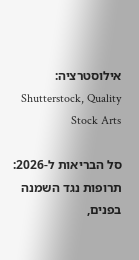אילוסטרציה: Shutterstock, Quality Stock Arts

סל הבריאות ל-2026: תרופות נגד השמנה בפנים,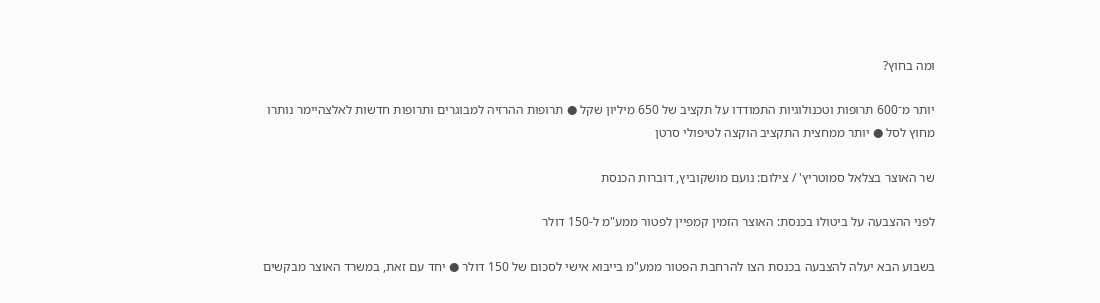ומה בחוץ?

יותר מ־600 תרופות וטכנולוגיות התמודדו על תקציב של 650 מיליון שקל ● תרופות ההרזיה למבוגרים ותרופות חדשות לאלצהיימר נותרו מחוץ לסל ● יותר ממחצית התקציב הוקצה לטיפולי סרטן

שר האוצר בצלאל סמוטריץ' / צילום: נועם מושקוביץ, דוברות הכנסת

לפני ההצבעה על ביטולו בכנסת: האוצר הזמין קמפיין לפטור ממע"מ ל-150 דולר

בשבוע הבא יעלה להצבעה בכנסת הצו להרחבת הפטור ממע"מ בייבוא אישי לסכום של 150 דולר ● יחד עם זאת, במשרד האוצר מבקשים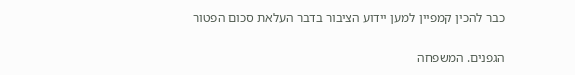כבר להכין קמפיין למען יידוע הציבור בדבר העלאת סכום הפטור

הגפנים. המשפחה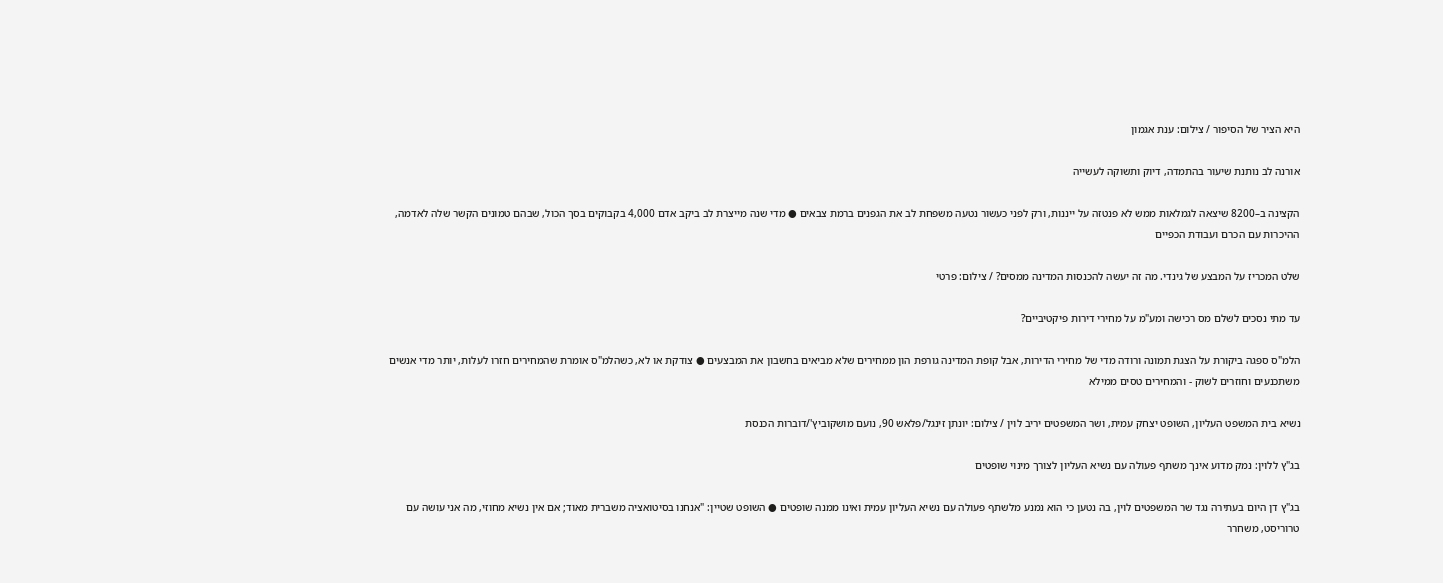היא הציר של הסיפור / צילום: ענת אגמון

אורנה לב נותנת שיעור בהתמדה, דיוק ותשוקה לעשייה

הקצינה ב–8200 שיצאה לגמלאות ממש לא פנטזה על ייננות, ורק לפני כעשור נטעה משפחת לב את הגפנים ברמת צבאים ● מדי שנה מייצרת לב ביקב אדם 4,000 בקבוקים בסך הכול, שבהם טמונים הקשר שלה לאדמה, ההיכרות עם הכרם ועבודת הכפיים

שלט המכריז על המבצע של גינדי. מה זה יעשה להכנסות המדינה ממסים? / צילום: פרטי

עד מתי נסכים לשלם מס רכישה ומע"מ על מחירי דירות פיקטיביים?

הלמ"ס ספגה ביקורת על הצגת תמונה ורודה מדי של מחירי הדירות, אבל קופת המדינה גורפת הון ממחירים שלא מביאים בחשבון את המבצעים ● צודקת או לא, כשהלמ"ס אומרת שהמחירים חזרו לעלות, יותר מדי אנשים משתכנעים וחוזרים לשוק - והמחירים טסים ממילא

נשיא בית המשפט העליון, השופט יצחק עמית, ושר המשפטים יריב לוין / צילום: יונתן זינגל/פלאש 90, נועם מושקוביץ'/דוברות הכנסת

בג"ץ ללוין: נמק מדוע אינך משתף פעולה עם נשיא העליון לצורך מינוי שופטים

בג"ץ דן היום בעתירה נגד שר המשפטים לוין, בה נטען כי הוא נמנע מלשתף פעולה עם נשיא העליון עמית ואינו ממנה שופטים ● השופט שטיין: "אנחנו בסיטואציה משברית מאוד; אם אין נשיא מחוזי, מה אני עושה עם טרוריסט, משחרר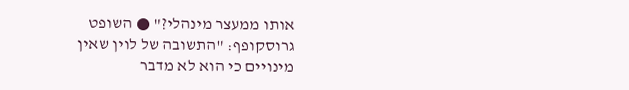אותו ממעצר מינהלי?" ● השופט גרוסקופף: "התשובה של לוין שאין מינויים כי הוא לא מדבר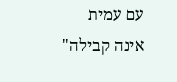עם עמית אינה קבילה"